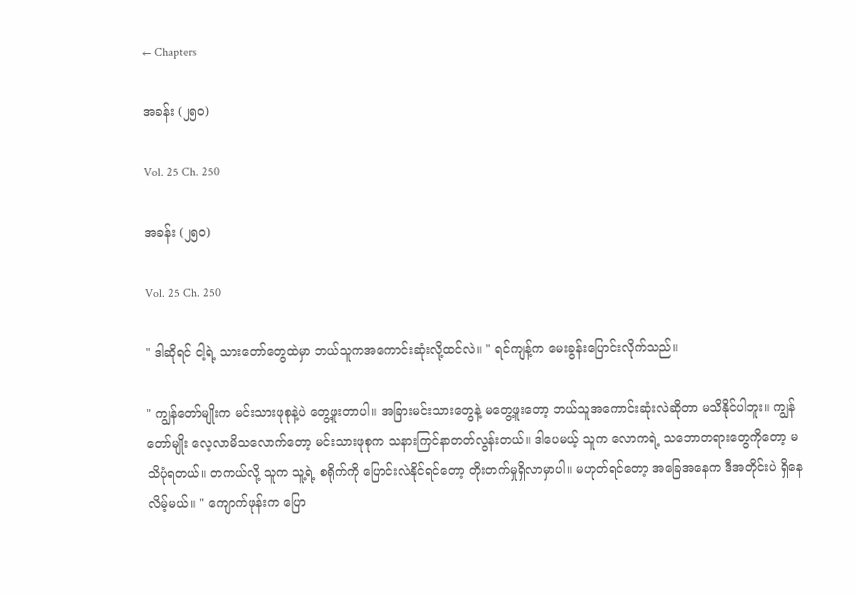← Chapters

အခန်း (၂၅၀)

Vol. 25 Ch. 250

အခန်း (၂၅၀)

Vol. 25 Ch. 250

" ဒါဆိုရင် ငါ့ရဲ့ သားတော်တွေထဲမှာ ဘယ်သူကအကောင်းဆုံးလို့ထင်လဲ။ " ရင်ကျန့်က မေးခွန်းပြောင်းလိုက်သည်။

" ကျွန်တော်မျိုးက မင်းသားဖုစုနဲ့ပဲ တွေ့ဖူးတာပါ။ အခြားမင်းသားတွေနဲ့ မတွေ့ဖူးတော့ ဘယ်သူအကောင်းဆုံးလဲဆိုတာ မသိနိုင်ပါဘူး။ ကျွန်တော်မျိုး လေ့လာမိသလောက်တော့ မင်းသားဖုစုက သနားကြင်နာတတ်လွန်းတယ်။ ဒါပေမယ့် သူက လောကရဲ့ သဘောတရားတွေကိုတော့ မသိပုံရတယ်။ တကယ်လို့ သူက သူ့ရဲ့ စရိုက်ကို ပြောင်းလဲနိုင်ရင်တော့ တိုးတက်မှုရှိလာမှာပါ။ မဟုတ်ရင်တော့ အခြေအနေက ဒီအတိုင်းပဲ ရှိနေလိမ့်မယ်။ " ကျောက်ဖုန်းက ပြော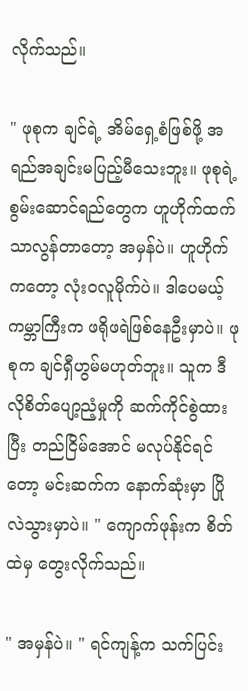လိုက်သည်။

" ဖုစုက ချင်ရဲ့ အိမ်ရှေ့စံဖြစ်ဖို့ အရည်အချင်းမပြည့်မီသေးဘူး။ ဖုစုရဲ့ စွမ်းဆောင်ရည်တွေက ဟူဟိုက်ထက် သာလွန်တာတော့ အမှန်ပဲ။ ဟူဟိုက်ကတော့ လုံးဝလူမိုက်ပဲ။ ဒါပေမယ့် ကမ္ဘာကြီးက ဖရိုဖရဲဖြစ်နေဦးမှာပဲ။ ဖုစုက ချင်ရှီဟွမ်မဟုတ်ဘူး။ သူက ဒီလိုစိတ်ပျော့ညံ့မှုကို ဆက်ကိုင်စွဲထားပြီး တည်ငြိမ်အောင် မလုပ်နိုင်ရင်တော့ မင်းဆက်က နောက်ဆုံးမှာ ပြိုလဲသွားမှာပဲ။ " ကျောက်ဖုန်းက စိတ်ထဲမှ တွေးလိုက်သည်။

" အမှန်ပဲ။ " ရင်ကျန့်က သက်ပြင်း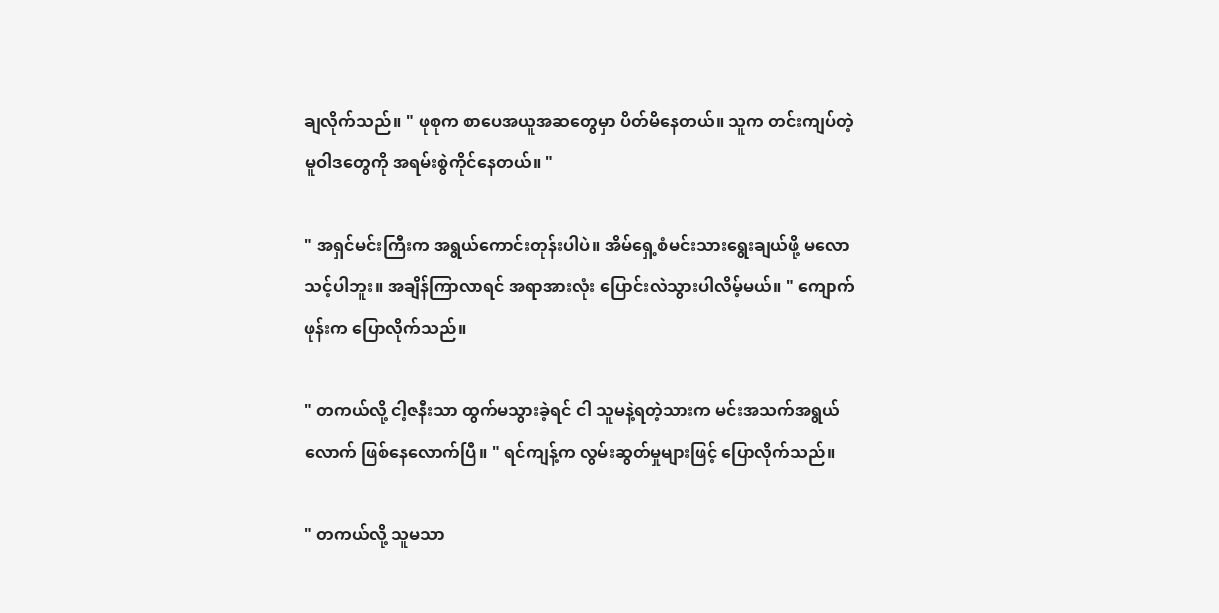ချလိုက်သည်။ " ဖုစုက စာပေအယူအဆတွေမှာ ပိတ်မိနေတယ်။ သူက တင်းကျပ်တဲ့ မူဝါဒတွေကို အရမ်းစွဲကိုင်နေတယ်။ "

" အရှင်မင်းကြီးက အရွယ်ကောင်းတုန်းပါပဲ။ အိမ်ရှေ့စံမင်းသားရွေးချယ်ဖို့ မလောသင့်ပါဘူး။ အချိန်ကြာလာရင် အရာအားလုံး ပြောင်းလဲသွားပါလိမ့်မယ်။ " ကျောက်ဖုန်းက ပြောလိုက်သည်။

" တကယ်လို့ ငါ့ဇနီးသာ ထွက်မသွားခဲ့ရင် ငါ သူမနဲ့ရတဲ့သားက မင်းအသက်အရွယ်လောက် ဖြစ်နေလောက်ပြီ။ " ရင်ကျန့်က လွမ်းဆွတ်မှုများဖြင့် ပြောလိုက်သည်။

" တကယ်လို့ သူမသာ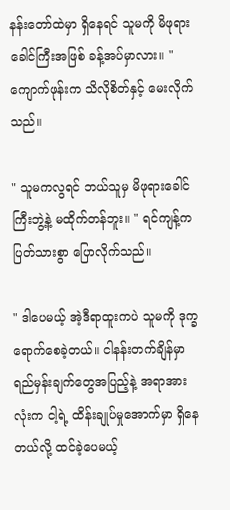နန်းတော်ထဲမှာ ရှိနေရင် သူမကို မိဖုရားခေါင်ကြီးအဖြစ် ခန့်အပ်မှာလား။ " ကျောက်ဖုန်းက သိလိုစိတ်နှင့် မေးလိုက်သည်။

" သူမကလွရင် ဘယ်သူမှ မိဖုရားခေါင်ကြီးဘွဲ့နဲ့ မထိုက်တန်ဘူး။ " ရင်ကျန့်က ပြတ်သားစွာ ပြောလိုက်သည်။

" ဒါပေမယ့် အဲ့ဒီရာထူးကပဲ သူမကို ဒုက္ခရောက်စေခဲ့တယ်။ ငါနန်းတက်ချိန်မှာ ရည်မှန်းချက်တွေအပြည့်နဲ့ အရာအားလုံးက ငါ့ရဲ့ ထိန်းချုပ်မှုအောက်မှာ ရှိနေတယ်လို့ ထင်ခဲ့ပေမယ့်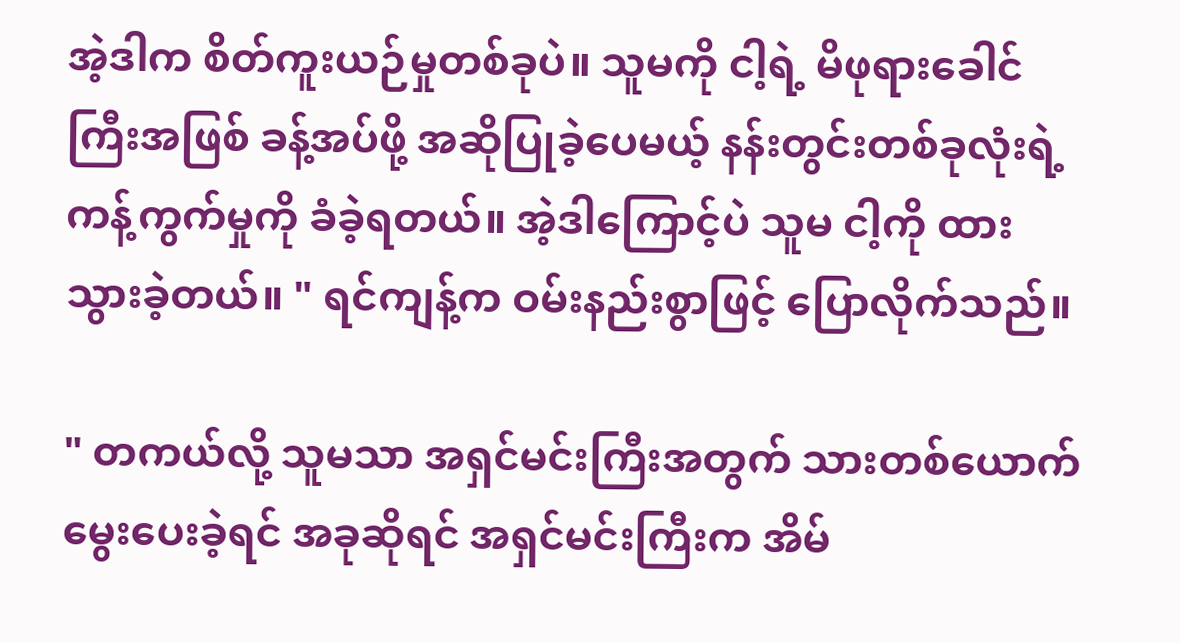အဲ့ဒါက စိတ်ကူးယဉ်မှုတစ်ခုပဲ။ သူမကို ငါ့ရဲ့ မိဖုရားခေါင်ကြီးအဖြစ် ခန့်အပ်ဖို့ အဆိုပြုခဲ့ပေမယ့် နန်းတွင်းတစ်ခုလုံးရဲ့ ကန့်ကွက်မှုကို ခံခဲ့ရတယ်။ အဲ့ဒါကြောင့်ပဲ သူမ ငါ့ကို ထားသွားခဲ့တယ်။ " ရင်ကျန့်က ဝမ်းနည်းစွာဖြင့် ပြောလိုက်သည်။

" တကယ်လို့ သူမသာ အရှင်မင်းကြီးအတွက် သားတစ်ယောက်မွေးပေးခဲ့ရင် အခုဆိုရင် အရှင်မင်းကြီးက အိမ်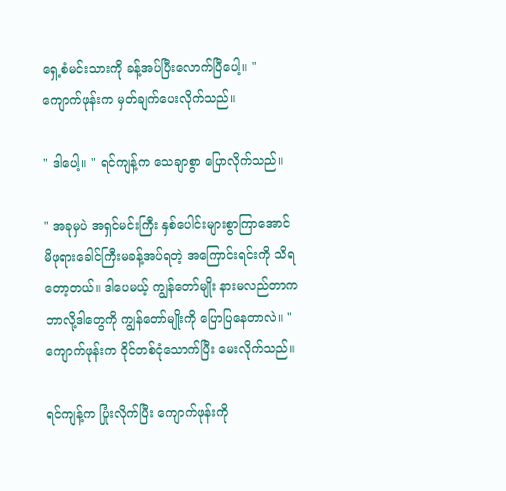ရှေ့စံမင်းသားကို ခန့်အပ်ပြီးလောက်ပြီပေါ့။ " ကျောက်ဖုန်းက မှတ်ချက်ပေးလိုက်သည်။

" ဒါပေါ့။ " ရင်ကျန့်က သေချာစွာ ပြောလိုက်သည်။

" အခုမှပဲ အရှင်မင်းကြီး နှစ်ပေါင်းများစွာကြာအောင် မိဖုရားခေါင်ကြီးမခန့်အပ်ရတဲ့ အကြောင်းရင်းကို သိရတော့တယ်။ ဒါပေမယ့် ကျွန်တော်မျိုး နားမလည်တာက ဘာလို့ဒါတွေကို ကျွန်တော်မျိုးကို ပြောပြနေတာလဲ။ " ကျောက်ဖုန်းက ဝိုင်တစ်ငုံသောက်ပြီး မေးလိုက်သည်။

ရင်ကျန့်က ပြုံးလိုက်ပြီး ကျောက်ဖုန်းကို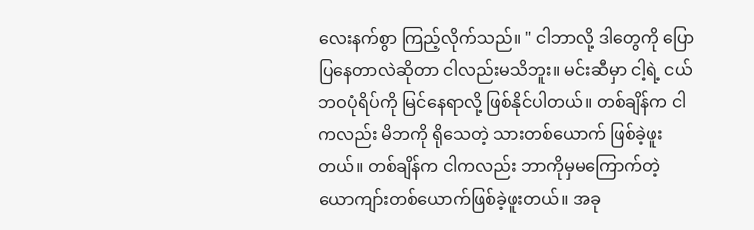လေးနက်စွာ ကြည့်လိုက်သည်။ " ငါဘာလို့ ဒါတွေကို ပြောပြနေတာလဲဆိုတာ ငါလည်းမသိဘူး။ မင်းဆီမှာ ငါ့ရဲ့ ငယ်ဘဝပုံရိပ်ကို မြင်နေရာလို့ ဖြစ်နိုင်ပါတယ်။ တစ်ချိန်က ငါကလည်း မိဘကို ရိုသေတဲ့ သားတစ်ယောက် ဖြစ်ခဲ့ဖူးတယ်။ တစ်ချိန်က ငါကလည်း ဘာကိုမှမကြောက်တဲ့ ယောကျာ်းတစ်ယောက်ဖြစ်ခဲ့ဖူးတယ်။ အခု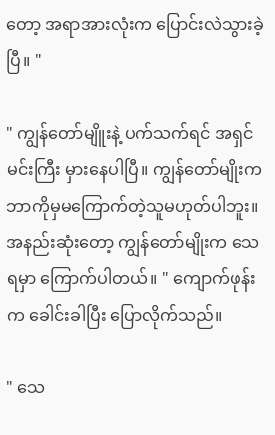တော့ အရာအားလုံးက ပြောင်းလဲသွားခဲ့ပြီ။ "

" ကျွန်တော်မျိူးနဲ့ ပက်သက်ရင် အရှင်မင်းကြီး မှားနေပါပြီ။ ကျွန်တော်မျိုးက ဘာကိုမှမကြောက်တဲ့သူမဟုတ်ပါဘူး။ အနည်းဆုံးတော့ ကျွန်တော်မျိုးက သေရမှာ ကြောက်ပါတယ်။ " ကျောက်ဖုန်းက ခေါင်းခါပြီး ပြောလိုက်သည်။

" သေ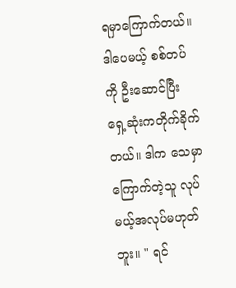ရမှာကြောက်တယ်။ ဒါပေမယ့် စစ်တပ်ကို ဦးဆောင်ပြီး ရှေ့ဆုံးကတိုက်ခိုက်တယ်။ ဒါက သေမှာကြောက်တဲ့သူ လုပ်မယ့်အလုပ်မဟုတ်ဘူး။ " ရင်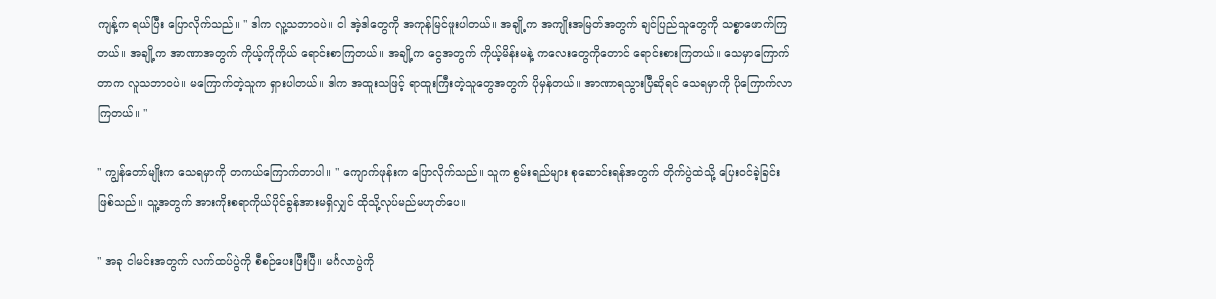ကျန့်က ရယ်ပြီး ပြောလိုက်သည်။ " ဒါက လူ့သဘာဝပဲ။ ငါ အဲ့ဒါတွေကို အကုန်မြင်ဖူးပါတယ်။ အချို့က အကျိုးအမြတ်အတွက် ချင်ပြည်သူတွေကို သစ္စာဖောက်ကြတယ်။ အချို့က အာဏာအတွက် ကိုယ့်ကိုကိုယ် ရောင်းစာကြတယ်။ အချို့က ငွေအတွက် ကိုယ့်မိန်းမနဲ့ ကလေးတွေကိုတောင် ရောင်းစားကြတယ်။ သေမှာကြောက်တာက လူသဘာဝပဲ။ မကြောက်တဲ့သူက ရှားပါတယ်။ ဒါက အထူးသဖြင့် ရာထူးကြီးတဲ့သူတွေအတွက် ပိုမှန်တယ်။ အာဏာရသွားပြီဆိုရင် သေရမှာကို ပိုကြောက်လာကြတယ်။ "

" ကျွန်တော်မျိုးက သေရမှာကို တကယ်ကြောက်တာပါ။ " ကျောက်ဖုန်းက ပြောလိုက်သည်။ သူက စွမ်းရည်များ စုဆောင်းရန်အတွက် တိုက်ပွဲထဲသို့ ပြေးဝင်ခဲ့ခြင်းဖြစ်သည်။ သူ့အတွက် အားကိုးစရာကိုယ်ပိုင်ခွန်အားမရှိလျှင် ထိုသို့လုပ်မည်မဟုတ်ပေ။

" အခု ငါမင်းအတွက် လက်ထပ်ပွဲကို စီစဉ်ပေးပြီးပြီ။ မင်္ဂလာပွဲကို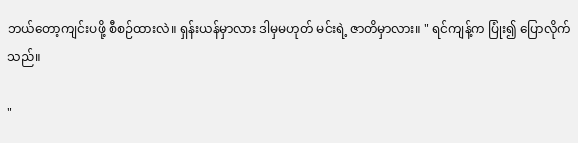ဘယ်တော့ကျင်းပဖို့ စီစဉ်ထားလဲ။ ရှန်းယန်မှာလား ဒါမှမဟုတ် မင်းရဲ့ ဇာတိမှာလား။ " ရင်ကျန့်က ပြုံး၍ ပြောလိုက်သည်။

"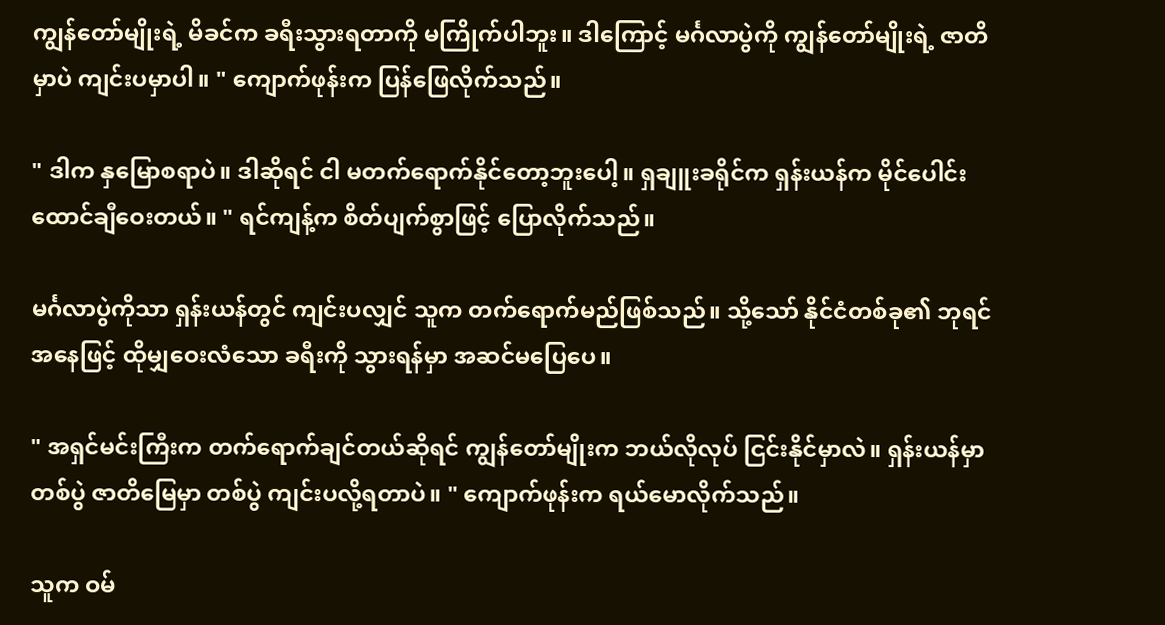ကျွန်တော်မျိုးရဲ့ မိခင်က ခရီးသွားရတာကို မကြိုက်ပါဘူး။ ဒါကြောင့် မင်္ဂလာပွဲကို ကျွန်တော်မျိုးရဲ့ ဇာတိမှာပဲ ကျင်းပမှာပါ။ " ကျောက်ဖုန်းက ပြန်ဖြေလိုက်သည်။

" ဒါက နှမြောစရာပဲ။ ဒါဆိုရင် ငါ မတက်ရောက်နိုင်တော့ဘူးပေါ့။ ရှချူးခရိုင်က ရှန်းယန်က မိုင်ပေါင်းထောင်ချီဝေးတယ်။ " ရင်ကျန့်က စိတ်ပျက်စွာဖြင့် ပြောလိုက်သည်။

မင်္ဂလာပွဲကိုသာ ရှန်းယန်တွင် ကျင်းပလျှင် သူက တက်ရောက်မည်ဖြစ်သည်။ သို့သော် နိုင်ငံတစ်ခု၏ ဘုရင်အနေဖြင့် ထိုမျှဝေးလံသော ခရီးကို သွားရန်မှာ အဆင်မပြေပေ။

" အရှင်မင်းကြီးက တက်ရောက်ချင်တယ်ဆိုရင် ကျွန်တော်မျိုးက ဘယ်လိုလုပ် ငြင်းနိုင်မှာလဲ။ ရှန်းယန်မှာတစ်ပွဲ ဇာတိမြေမှာ တစ်ပွဲ ကျင်းပလို့ရတာပဲ။ " ကျောက်ဖုန်းက ရယ်မောလိုက်သည်။

သူက ဝမ်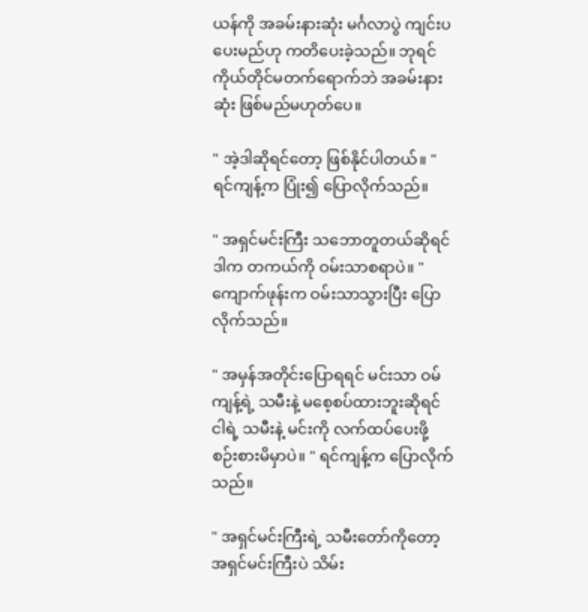ယန်ကို အခမ်းနားဆုံး မင်္ဂလာပွဲ ကျင်းပပေးမည်ဟု ကတိပေးခဲ့သည်။ ဘုရင်ကိုယ်တိုင်မတက်ရောက်ဘဲ အခမ်းနားဆုံး ဖြစ်မည်မဟုတ်ပေ။

" အဲ့ဒါဆိုရင်တော့ ဖြစ်နိုင်ပါတယ်။ " ရင်ကျန့်က ပြုံး၍ ပြောလိုက်သည်။

" အရှင်မင်းကြီး သဘောတူတယ်ဆိုရင် ဒါက တကယ်ကို ဝမ်းသာစရာပဲ။ " ကျောက်ဖုန်းက ဝမ်းသာသွားပြီး ပြောလိုက်သည်။

" အမှန်အတိုင်းပြောရရင် မင်းသာ ဝမ်ကျန့်ရဲ့ သမီးနဲ့ မစေ့စပ်ထားဘူးဆိုရင် ငါရဲ့ သမီးနဲ့ မင်းကို လက်ထပ်ပေးဖို့ စဉ်းစားမိမှာပဲ။ " ရင်ကျန့်က ပြောလိုက်သည်။

" အရှင်မင်းကြီးရဲ့ သမီးတော်ကိုတော့ အရှင်မင်းကြီးပဲ သိမ်း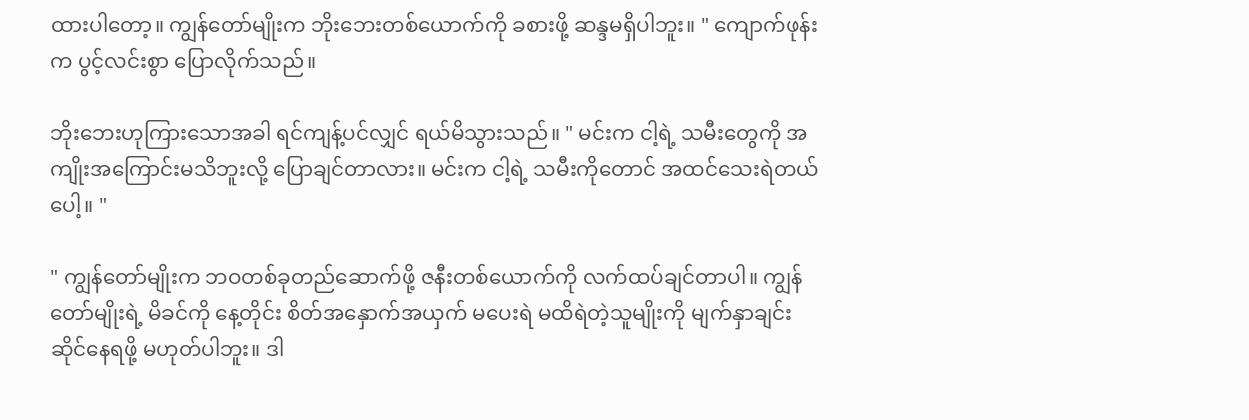ထားပါတော့။ ကျွန်တော်မျိုးက ဘိုးဘေးတစ်ယောက်ကို ခစားဖို့ ဆန္ဒမရှိပါဘူး။ " ကျောက်ဖုန်းက ပွင့်လင်းစွာ ပြောလိုက်သည်။

ဘိုးဘေးဟုကြားသောအခါ ရင်ကျန့်ပင်လျှင် ရယ်မိသွားသည်။ " မင်းက ငါ့ရဲ့ သမီးတွေကို အကျိုးအကြောင်းမသိဘူးလို့ ပြောချင်တာလား။ မင်းက ငါ့ရဲ့ သမီးကိုတောင် အထင်သေးရဲတယ်ပေါ့။ "

" ကျွန်တော်မျိုးက ဘဝတစ်ခုတည်ဆောက်ဖို့ ဇနီးတစ်ယောက်ကို လက်ထပ်ချင်တာပါ။ ကျွန်တော်မျိုးရဲ့ မိခင်ကို နေ့တိုင်း စိတ်အနှောက်အယှက် မပေးရဲ မထိရဲတဲ့သူမျိုးကို မျက်နှာချင်းဆိုင်နေရဖို့ မဟုတ်ပါဘူး။ ဒါ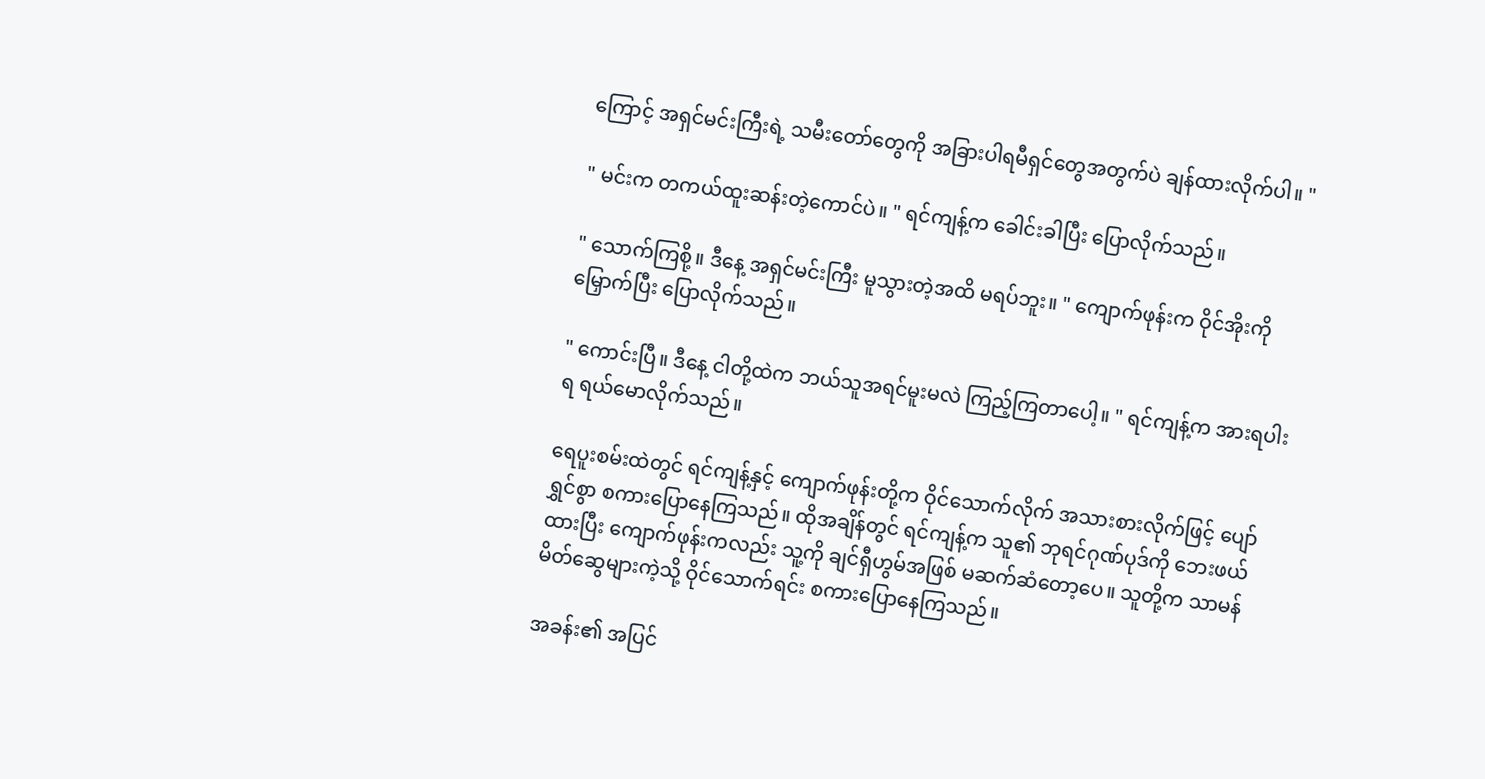ကြောင့် အရှင်မင်းကြီးရဲ့ သမီးတော်တွေကို အခြားပါရမီရှင်တွေအတွက်ပဲ ချန်ထားလိုက်ပါ။ "

" မင်းက တကယ်ထူးဆန်းတဲ့ကောင်ပဲ။ " ရင်ကျန့်က ခေါင်းခါပြီး ပြောလိုက်သည်။

" သောက်ကြစို့။ ဒီနေ့ အရှင်မင်းကြီး မူသွားတဲ့အထိ မရပ်ဘူး။ " ကျောက်ဖုန်းက ဝိုင်အိုးကို မြှောက်ပြီး ပြောလိုက်သည်။

" ကောင်းပြီ။ ဒီနေ့ ငါတို့ထဲက ဘယ်သူအရင်မူးမလဲ ကြည့်ကြတာပေါ့။ " ရင်ကျန့်က အားရပါးရ ရယ်မောလိုက်သည်။

ရေပူးစမ်းထဲတွင် ရင်ကျန့်နှင့် ကျောက်ဖုန်းတို့က ဝိုင်သောက်လိုက် အသားစားလိုက်ဖြင့် ပျော်ရွှင်စွာ စကားပြောနေကြသည်။ ထိုအချိန်တွင် ရင်ကျန့်က သူ၏ ဘုရင်ဂုဏ်ပုဒ်ကို ဘေးဖယ်ထားပြီး ကျောက်ဖုန်းကလည်း သူ့ကို ချင်ရှီဟွမ်အဖြစ် မဆက်ဆံတော့ပေ။ သူတို့က သာမန်မိတ်ဆွေများကဲ့သို့ ဝိုင်သောက်ရင်း စကားပြောနေကြသည်။

အခန်း၏ အပြင်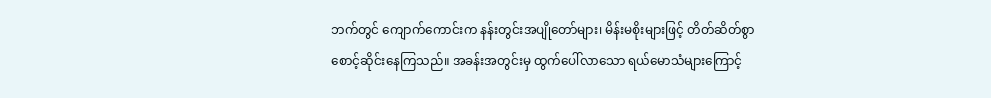ဘက်တွင် ကျောက်ကောင်းက နန်းတွင်းအပျိုတော်များ၊ မိန်းမစိုးများဖြင့် တိတ်ဆိတ်စွာ စောင့်ဆိုင်းနေကြသည်။ အခန်းအတွင်းမှ ထွက်ပေါ်လာသော ရယ်မောသံများကြောင့်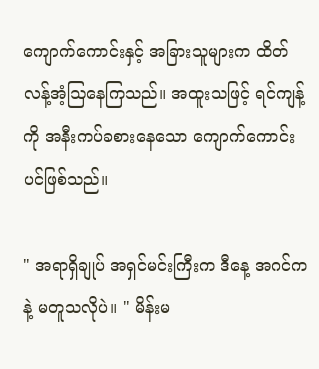ကျောက်ကောင်းနှင့် အခြားသူများက ထိတ်လန့်အံ့ဩနေကြသည်။ အထူးသဖြင့် ရင်ကျန့်ကို အနီးကပ်ခစားနေသော ကျောက်ကောင်းပင်ဖြစ်သည်။

" အရာရှိချုပ် အရှင်မင်းကြီးက ဒီနေ့ အဂင်ကနဲ့ မတူသလိုပဲ။ " မိန်းမ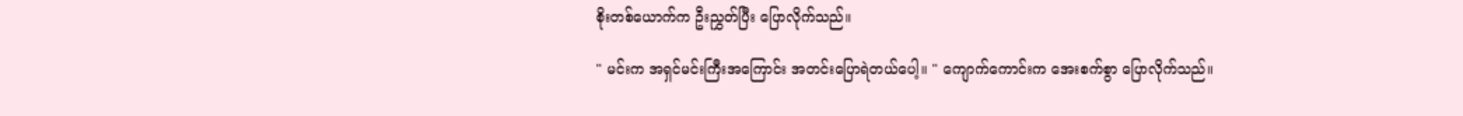စိုးတစ်ယောက်က ဦးညွှတ်ပြီး ပြောလိုက်သည်။

" မင်းက အရှင်မင်းကြီးအကြောင်း အတင်းပြောရဲတယ်ပေါ့။ " ကျောက်ကောင်းက အေးစက်စွာ ပြောလိုက်သည်။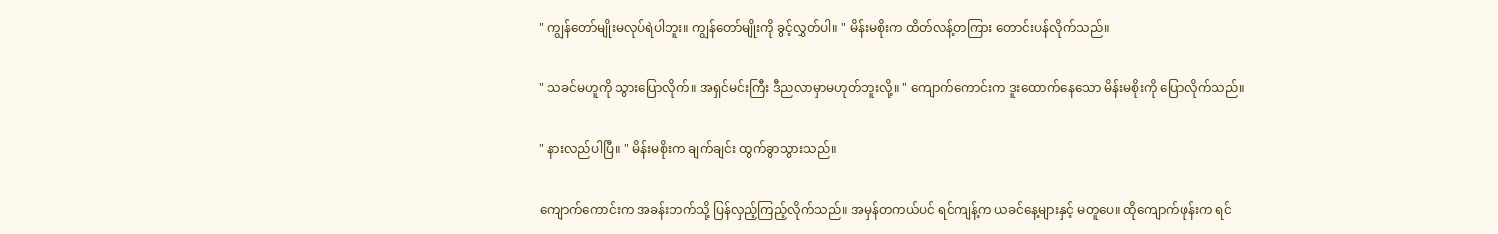" ကျွန်တော်မျိုးမလုပ်ရဲပါဘူး။ ကျွန်တော်မျိုးကို ခွင့်လွှတ်ပါ။ " မိန်းမစိုးက ထိတ်လန့်တကြား တောင်းပန်လိုက်သည်။

" သခင်မဟူကို သွားပြောလိုက်။ အရှင်မင်းကြီး ဒီညလာမှာမဟုတ်ဘူးလို့။ " ကျောက်ကောင်းက ဒူးထောက်နေသော မိန်းမစိုးကို ပြောလိုက်သည်။

" နားလည်ပါပြီ။ " မိန်းမစိုးက ချက်ချင်း ထွက်ခွာသွားသည်။

ကျောက်ကောင်းက အခန်းဘက်သို့ ပြန်လှည့်ကြည့်လိုက်သည်။ အမှန်တကယ်ပင် ရင်ကျန့်က ယခင်နေ့များနှင့် မတူပေ။ ထိုကျောက်ဖုန်းက ရင်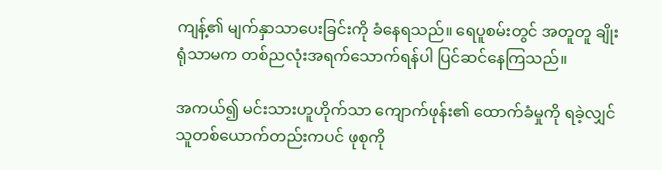ကျန့်၏ မျက်နှာသာပေးခြင်းကို ခံနေရသည်။ ရေပူစမ်းတွင် အတူတူ ချိုးရုံသာမက တစ်ညလုံးအရက်သောက်ရန်ပါ ပြင်ဆင်နေကြသည်။

အကယ်၍ မင်းသားဟူဟိုက်သာ ကျောက်ဖုန်း၏ ထောက်ခံမှုကို ရခဲ့လျှင် သူတစ်ယောက်တည်းကပင် ဖုစုကို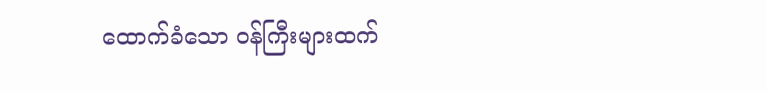ထောက်ခံသော ဝန်ကြီးများထက်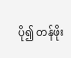ပို၍ တန်ဖိုး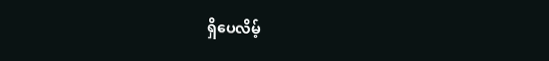ရှိပေလိမ့်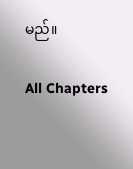မည်။

All Chapters